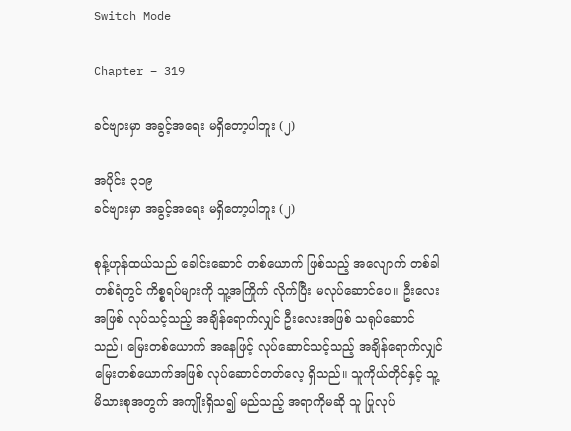Switch Mode

Chapter – 319

ခင်ဗျားမှာ အခွင့်အရေး မရှိတော့ပါဘူး (၂)

အပိုင်း ၃၁၉
ခင်ဗျားမှာ အခွင့်အရေး မရှိတော့ပါဘူး (၂)

စုန့်ဟုန်ထယ်သည် ခေါင်းဆောင် တစ်ယောက် ဖြစ်သည့် အလျောက် တစ်ခါတစ်ရံတွင် ကိစ္စရပ်များကို သူ့အကြိုက် လိုက်ပြီး မလုပ်ဆောင်ပေ။ ဦးလေးအဖြစ် လုပ်သင့်သည့် အချိန်ရောက်လျှင် ဦးလေးအဖြစ် သရုပ်ဆောင်သည်၊ မြေးတစ်ယောက် အနေဖြင့် လုပ်ဆောင်သင့်သည့် အချိန်ရောက်လျှင် မြေးတစ်ယောက်အဖြစ် လုပ်ဆောင်တတ်လေ့ ရှိသည်။ သူကိုယ်တိုင်နှင့် သူ့မိသားစုအတွက် အကျိုးရှိသ၍ မည်သည့် အရာကိုမဆို သူ ပြုလုပ်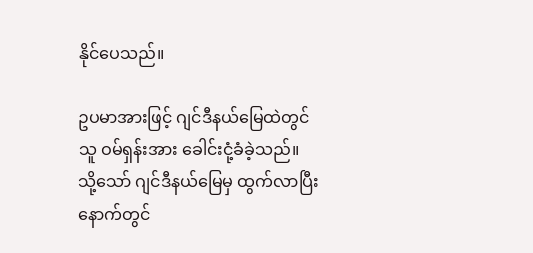နိုင်ပေသည်။

ဥပမာအားဖြင့် ဂျင်ဒီနယ်မြေထဲတွင် သူ ဝမ်ရှန်းအား ခေါင်းငုံ့ခံခဲ့သည်။ သို့သော် ဂျင်ဒီနယ်မြေမှ ထွက်လာပြီး နောက်တွင်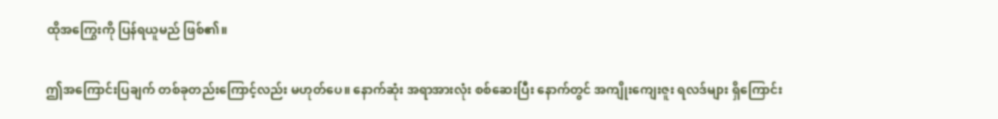ထိုအကြွေးကို ပြန်ရယူမည် ဖြစ်၏။

ဤအကြောင်းပြချက် တစ်ခုတည်းကြောင့်လည်း မဟုတ်ပေ။ နောက်ဆုံး အရာအားလုံး စစ်ဆေးပြီး နောက်တွင် အကျိုးကျေးဇူး ရလဒ်များ ရှိကြောင်း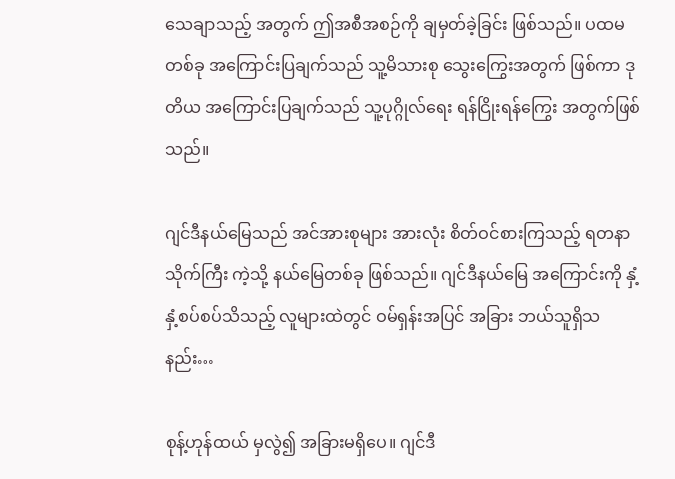သေချာသည့် အတွက် ဤအစီအစဉ်ကို ချမှတ်ခဲ့ခြင်း ဖြစ်သည်။ ပထမတစ်ခု အကြောင်းပြချက်သည် သူ့မိသားစု သွေးကြွေးအတွက် ဖြစ်ကာ ဒုတိယ အကြောင်းပြချက်သည် သူ့ပုဂ္ဂိုလ်ရေး ရန်ငြိုးရန်ကြွေး အတွက်ဖြစ်သည်။

ဂျင်ဒီနယ်မြေသည် အင်အားစုများ အားလုံး စိတ်ဝင်စားကြသည့် ရတနာသိုက်ကြီး ကဲ့သို့ နယ်မြေတစ်ခု ဖြစ်သည်။ ဂျင်ဒီနယ်မြေ အကြောင်းကို နှံ့နှံ့စပ်စပ်သိသည့် လူများထဲတွင် ဝမ်ရှန်းအပြင် အခြား ဘယ်သူရှိသနည်း…

စုန့်ဟုန်ထယ် မှလွဲ၍ အခြားမရှိပေ။ ဂျင်ဒီ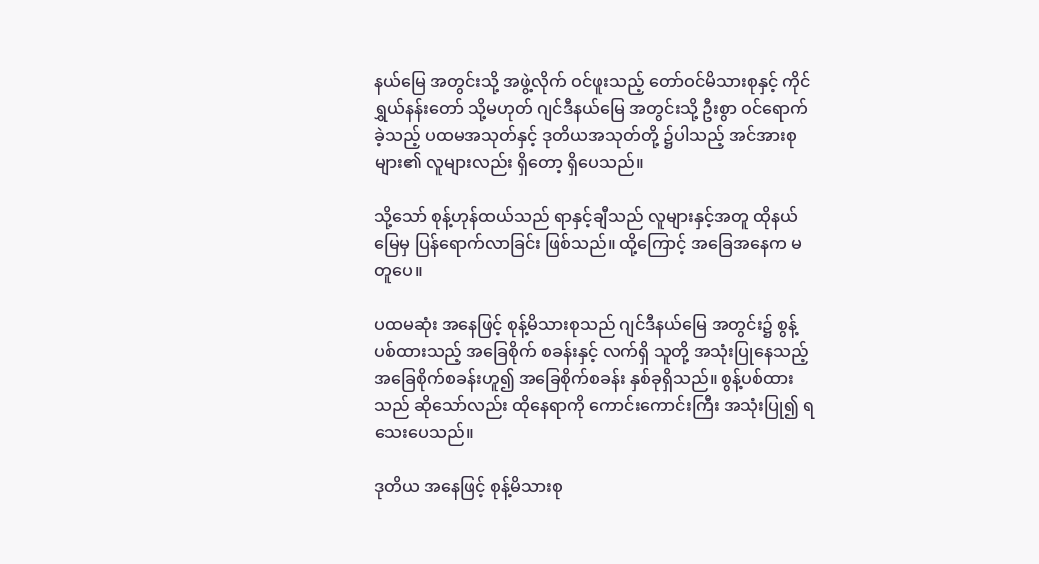နယ်မြေ အတွင်းသို့ အဖွဲ့လိုက် ဝင်ဖူးသည့် တော်ဝင်မိသားစုနှင့် ကိုင်ရွှယ်နန်းတော် သို့မဟုတ် ဂျင်ဒီနယ်မြေ အတွင်းသို့ ဦးစွာ ဝင်ရောက်ခဲ့သည့် ပထမအသုတ်နှင့် ဒုတိယအသုတ်တို့ ၌ပါသည့် အင်အားစုများ၏ လူများလည်း ရှိတော့ ရှိပေသည်။

သို့သော် စုန့်ဟုန်ထယ်သည် ရာနှင့်ချီသည် လူများနှင့်အတူ ထိုနယ်မြေမှ ပြန်ရောက်လာခြင်း ဖြစ်သည်။ ထို့ကြောင့် အခြေအနေက မတူပေ။

ပထမဆုံး အနေဖြင့် စုန့်မိသားစုသည် ဂျင်ဒီနယ်မြေ အတွင်း၌ စွန့်ပစ်ထားသည့် အခြေစိုက် စခန်းနှင့် လက်ရှိ သူတို့ အသုံးပြုနေသည့် အခြေစိုက်စခန်းဟူ၍ အခြေစိုက်စခန်း နှစ်ခုရှိသည်။ စွန့်ပစ်ထားသည် ဆိုသော်လည်း ထိုနေရာကို ကောင်းကောင်းကြီး အသုံးပြု၍ ရသေးပေသည်။

ဒုတိယ အနေဖြင့် စုန့်မိသားစု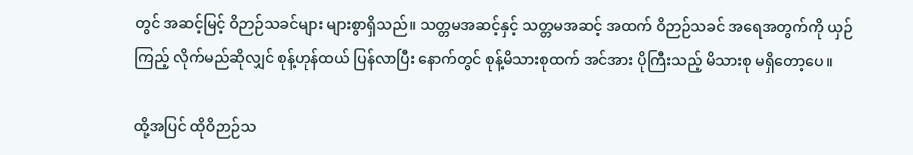တွင် အဆင့်မြင့် ဝိဉာဉ်သခင်များ များစွာရှိသည်။ သတ္တမအဆင့်နှင့် သတ္တမအဆင့် အထက် ဝိဉာဉ်သခင် အရေအတွက်ကို ယှဉ်ကြည့် လိုက်မည်ဆိုလျှင် စုန့်ဟုန်ထယ် ပြန်လာပြီး နောက်တွင် စုန့်မိသားစုထက် အင်အား ပိုကြီးသည့် မိသားစု မရှိတော့ပေ။

ထို့အပြင် ထိုဝိဉာဉ်သ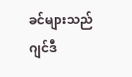ခင်များသည် ဂျင်ဒီ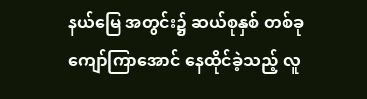နယ်မြေ အတွင်း၌ ဆယ်စုနှစ် တစ်ခုကျော်ကြာအောင် နေထိုင်ခဲ့သည့် လူ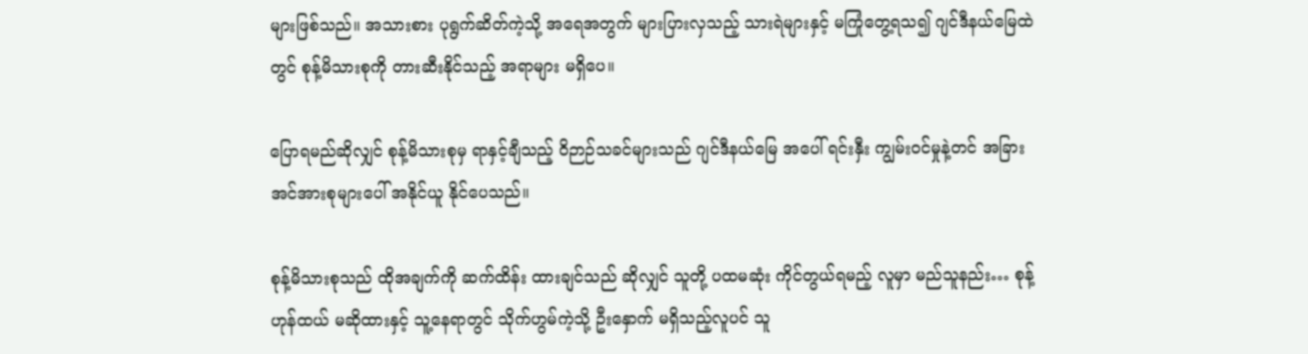များဖြစ်သည်။ အသားစား ပုရွက်ဆိတ်ကဲ့သို့ အရေအတွက် များပြားလှသည့် သားရဲများနှင့် မကြုံတွေ့ရသ၍ ဂျင်ဒီနယ်မြေထဲတွင် စုန့်မိသားစုကို တားဆီးနိုင်သည့် အရာများ မရှိပေ။

ပြောရမည်ဆိုလျှင် စုန့်မိသားစုမှ ရာနှင့်ချီသည့် ဝိဉာဉ်သခင်များသည် ဂျင်ဒီနယ်မြေ အပေါ် ရင်းနှီး ကျွမ်းဝင်မှုနဲ့တင် အခြား အင်အားစုများပေါ် အနိုင်ယူ နိုင်ပေသည်။

စုန့်မိသားစုသည် ထိုအချက်ကို ဆက်ထိန်း ထားချင်သည် ဆိုလျှင် သူတို့ ပထမဆုံး ကိုင်တွယ်ရမည့် လူမှာ မည်သူနည်း… စုန့်ဟုန်ထယ် မဆိုထားနှင့် သူ့နေရာတွင် သိုက်ဟွမ်ကဲ့သို့ ဦးနှောက် မရှိသည့်လူပင် သူ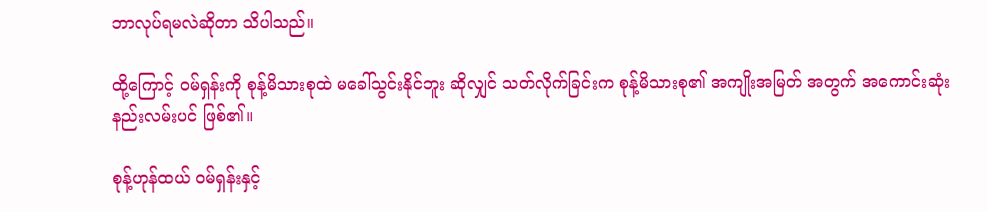ဘာလုပ်ရမလဲဆိုတာ သိပါသည်။

ထို့ကြောင့် ဝမ်ရှန်းကို စုန့်မိသားစုထဲ မခေါ်သွင်းနိုင်ဘူး ဆိုလျှင် သတ်လိုက်ခြင်းက စုန့်မိသားစု၏ အကျိုးအမြတ် အတွက် အကောင်းဆုံး နည်းလမ်းပင် ဖြစ်၏။

စုန့်ဟုန်ထယ် ဝမ်ရှန်းနှင့်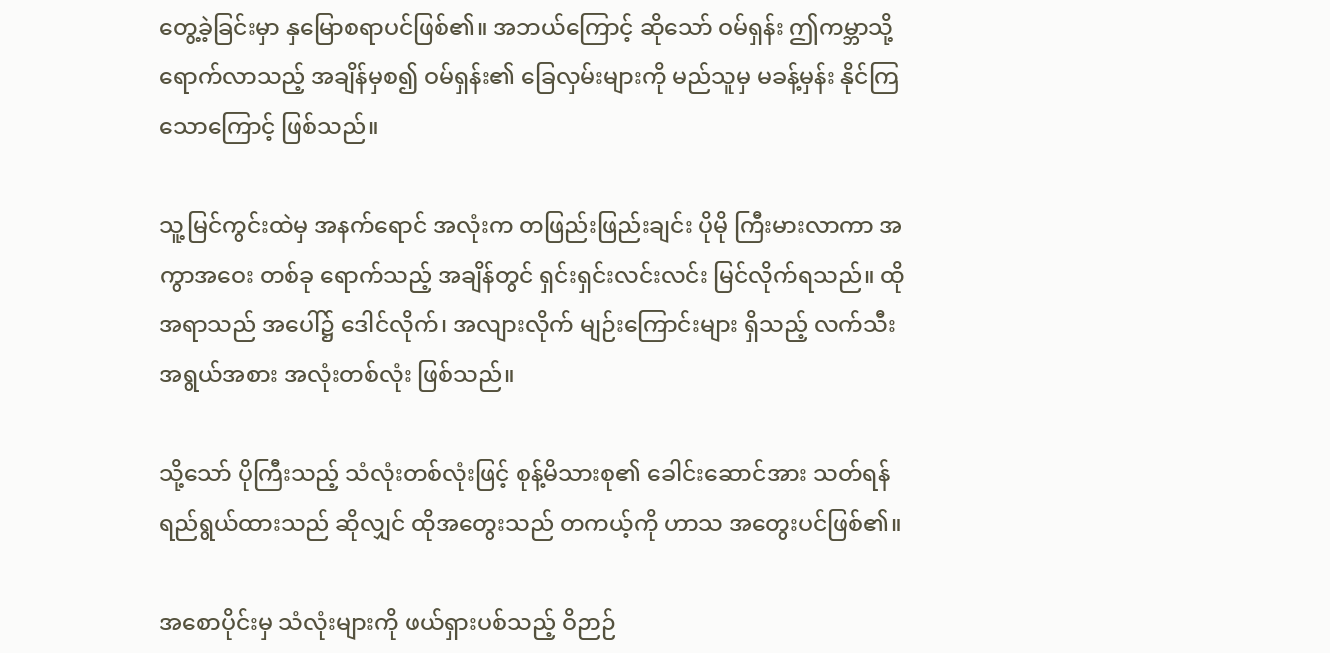တွေ့ခဲ့ခြင်းမှာ နှမြောစရာပင်ဖြစ်၏။ အဘယ်ကြောင့် ဆိုသော် ဝမ်ရှန်း ဤကမ္ဘာသို့ ရောက်လာသည့် အချိန်မှစ၍ ဝမ်ရှန်း၏ ခြေလှမ်းများကို မည်သူမှ မခန့်မှန်း နိုင်ကြသောကြောင့် ဖြစ်သည်။

သူ့မြင်ကွင်းထဲမှ အနက်ရောင် အလုံးက တဖြည်းဖြည်းချင်း ပိုမို ကြီးမားလာကာ အကွာအဝေး တစ်ခု ရောက်သည့် အချိန်တွင် ရှင်းရှင်းလင်းလင်း မြင်လိုက်ရသည်။ ထိုအရာသည် အပေါ်၌ ဒေါင်လိုက်၊ အလျားလိုက် မျဉ်းကြောင်းများ ရှိသည့် လက်သီး အရွယ်အစား အလုံးတစ်လုံး ဖြစ်သည်။

သို့သော် ပိုကြီးသည့် သံလုံးတစ်လုံးဖြင့် စုန့်မိသားစု၏ ခေါင်းဆောင်အား သတ်ရန် ရည်ရွယ်ထားသည် ဆိုလျှင် ထိုအတွေးသည် တကယ့်ကို ဟာသ အတွေးပင်ဖြစ်၏။

အစောပိုင်းမှ သံလုံးများကို ဖယ်ရှားပစ်သည့် ဝိဉာဉ်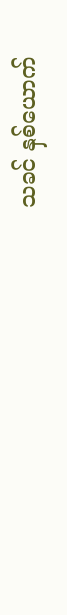သခင် နှစ်ယောက်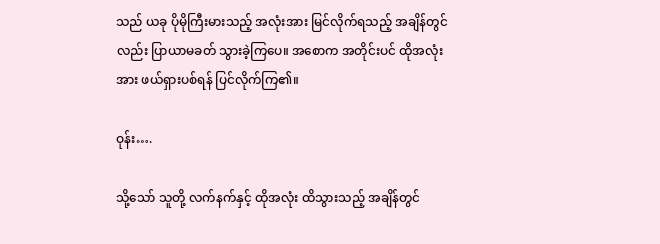သည် ယခု ပိုမိုကြီးမားသည့် အလုံးအား မြင်လိုက်ရသည့် အချိန်တွင်လည်း ပြာယာမခတ် သွားခဲ့ကြပေ။ အစောက အတိုင်းပင် ထိုအလုံးအား ဖယ်ရှားပစ်ရန် ပြင်လိုက်ကြ၏။

ဝုန်း….

သို့သော် သူတို့ လက်နက်နှင့် ထိုအလုံး ထိသွားသည့် အချိန်တွင်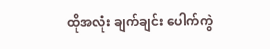ထိုအလုံး ချက်ချင်း ပေါက်ကွဲ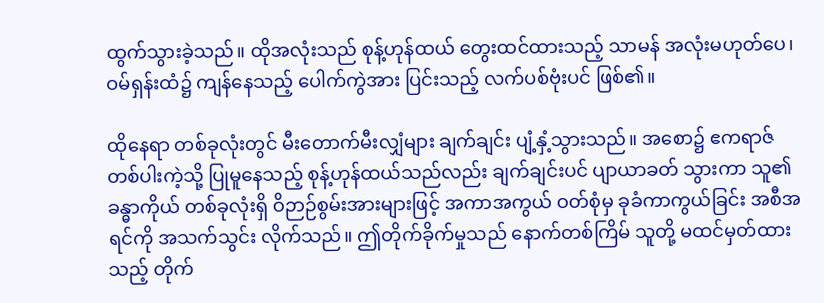ထွက်သွားခဲ့သည်။ ထိုအလုံးသည် စုန့်ဟုန်ထယ် တွေးထင်ထားသည့် သာမန် အလုံးမဟုတ်ပေ၊ ဝမ်ရှန်းထံ၌ ကျန်နေသည့် ပေါက်ကွဲအား ပြင်းသည့် လက်ပစ်ဗုံးပင် ဖြစ်၏။

ထိုနေရာ တစ်ခုလုံးတွင် မီးတောက်မီးလျှံများ ချက်ချင်း ပျံ့နှံ့သွားသည်။ အစော၌ ဧကရာဇ် တစ်ပါးကဲ့သို့ ပြုမူနေသည့် စုန့်ဟုန်ထယ်သည်လည်း ချက်ချင်းပင် ပျာယာခတ် သွားကာ သူ၏ခန္ဓာကိုယ် တစ်ခုလုံးရှိ ဝိဉာဉ်စွမ်းအားများဖြင့် အကာအကွယ် ဝတ်စုံမှ ခုခံကာကွယ်ခြင်း အစီအရင်ကို အသက်သွင်း လိုက်သည်။ ဤတိုက်ခိုက်မှုသည် နောက်တစ်ကြိမ် သူတို့ မထင်မှတ်ထားသည့် တိုက်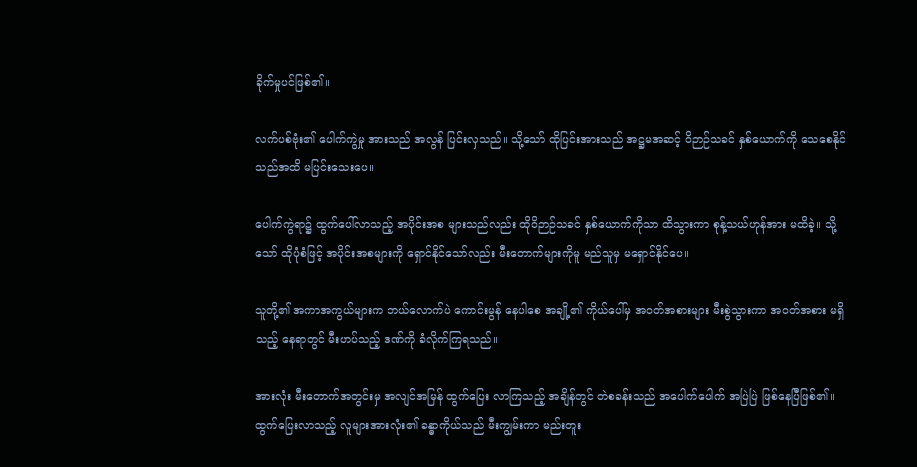ခိုက်မှုပင်ဖြစ်၏။

လက်ပစ်ဗုံး၏ ပေါက်ကွဲမှု အားသည် အလွန် ပြင်းလှသည်။ သို့သော် ထိုပြင်းအားသည် အဋ္ဌမအဆင့် ဝိဉာဉ်သခင် နှစ်ယောက်ကို သေစေနိုင်သည်အထိ မပြင်းသေးပေ။

ပေါက်ကွဲရာ၌ ထွက်ပေါ်လာသည့် အပိုင်းအစ များသည်လည်း ထိုဝိဉာဉ်သခင် နှစ်ယောက်ကိုသာ ထိသွားကာ စုန့်သယ်ဟုန်အား မထိခဲ့။ သို့သော် ထိုပုံစံဖြင့် အပိုင်းအစများကို ရှောင်နိုင်သော်လည်း မီးတောက်များကိုမူ မည်သူမှ မရှောင်နိုင်ပေ။

သူတို့၏ အကာအကွယ်များက ဘယ်လောက်ပဲ ကောင်းမွန် နေပါစေ အချို့၏ ကိုယ်ပေါ်မှ အဝတ်အစားများ မီးစွဲသွားကာ အဝတ်အစား မရှိသည့် နေရာတွင် မီးဟပ်သည့် ဒဏ်ကို ခံလိုက်ကြရသည်။

အားလုံး မီးတောက်အတွင်းမှ အလျင်အမြန် ထွက်ပြေး လာကြသည့် အချိန်တွင် တဲစခန်းသည် အပေါက်ပေါက် အပြဲပြဲ ဖြစ်နေပြီဖြစ်၏။ ထွက်ပြေးလာသည့် လူများအားလုံး၏ ခန္ဓာကိုယ်သည် မီးကျွမ်းကာ မည်းတူး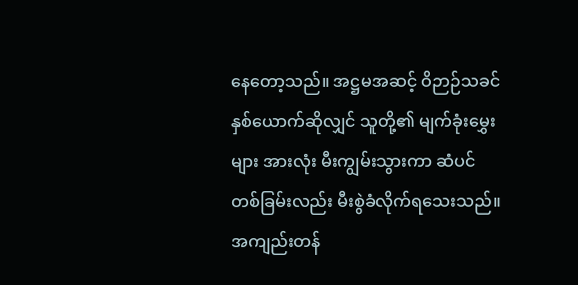နေတော့သည်။ အဋ္ဌမအဆင့် ဝိဉာဉ်သခင် နှစ်ယောက်ဆိုလျှင် သူတို့၏ မျက်ခုံးမွှေးများ အားလုံး မီးကျွမ်းသွားကာ ဆံပင်တစ်ခြမ်းလည်း မီးစွဲခံလိုက်ရသေးသည်။ အကျည်းတန်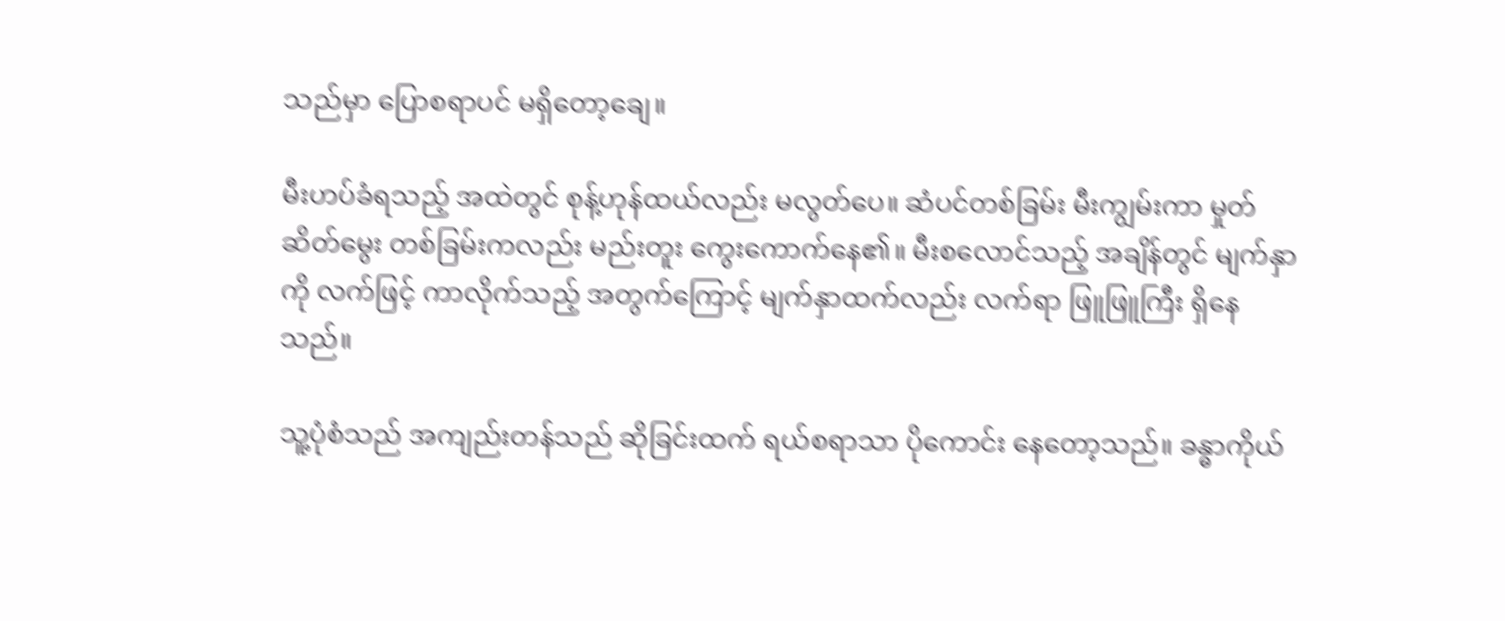သည်မှာ ပြောစရာပင် မရှိတော့ချေ။

မီးဟပ်ခံရသည့် အထဲတွင် စုန့်ဟုန်ထယ်လည်း မလွတ်ပေ။ ဆံပင်တစ်ခြမ်း မီးကျွမ်းကာ မှုတ်ဆိတ်မွေး တစ်ခြမ်းကလည်း မည်းတူး ကွေးကောက်နေ၏။ မီးစလောင်သည့် အချိန်တွင် မျက်နှာကို လက်ဖြင့် ကာလိုက်သည့် အတွက်ကြောင့် မျက်နှာထက်လည်း လက်ရာ ဖြူဖြူကြီး ရှိနေသည်။

သူ့ပုံစံသည် အကျည်းတန်သည် ဆိုခြင်းထက် ရယ်စရာသာ ပိုကောင်း နေတော့သည်။ ခန္ဓာကိုယ်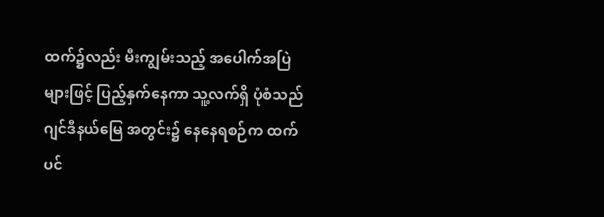ထက်၌လည်း မီးကျွမ်းသည့် အပေါက်အပြဲများဖြင့် ပြည့်နှက်နေကာ သူ့လက်ရှိ ပုံစံသည် ဂျင်ဒီနယ်မြေ အတွင်း၌ နေနေရစဉ်က ထက်ပင်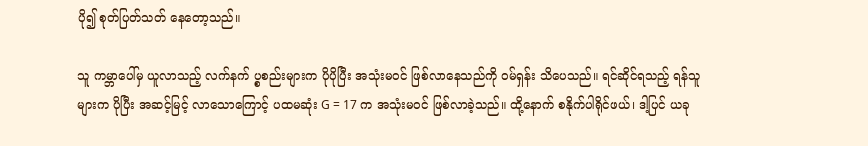ပို၍ စုတ်ပြတ်သတ် နေတော့သည်။

သူ ကမ္ဘာပေါ်မှ ယူလာသည့် လက်နက် ပ္စစည်းများက ပိုပိုပြီး အသုံးမဝင် ဖြစ်လာနေသည်ကို ဝမ်ရှန်း သိပေသည်။ ရင်ဆိုင်ရသည့် ရန်သူများက ပိုပြီး အဆင့်မြင့် လာသောကြောင့် ပထမဆုံး G = 17 က အသုံးမဝင် ဖြစ်လာခဲ့သည်။ ထို့နောက် စနိုက်ပါရိုင်ဖယ်၊ ဒါ့ပြင် ယခု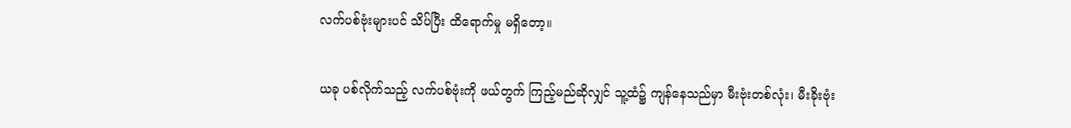လက်ပစ်ဗုံးများပင် သိပ်ပြီး ထိရောက်မှု မရှိတော့။

ယခု ပစ်လိုက်သည့် လက်ပစ်ဗုံးကို ဖယ်တွက် ကြည့်မည်ဆိုလျှင် သူ့ထံ၌ ကျန်နေသည်မှာ မီးဗုံးတစ်လုံး၊ မီးခိုးဗုံး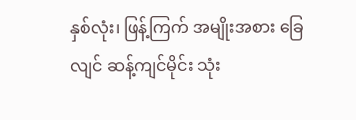နှစ်လုံး၊ ဖြန့်ကြက် အမျိုးအစား ခြေလျင် ဆန့်ကျင်မိုင်း သုံး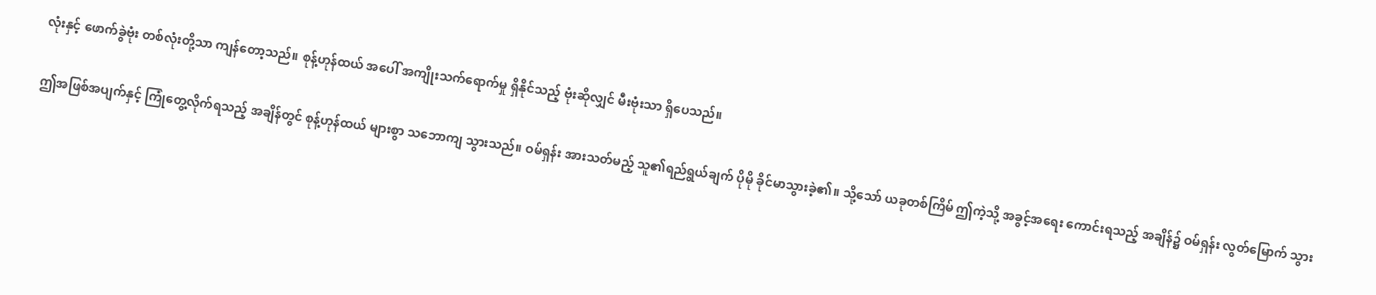လုံးနှင့် ဖောက်ခွဲဗုံး တစ်လုံးတို့သာ ကျန်တော့သည်။ စုန့်ဟုန်ထယ် အပေါ် အကျိုးသက်ရောက်မှု ရှိနိုင်သည့် ဗုံးဆိုလျှင် မီးဗုံးသာ ရှိပေသည်။

ဤအဖြစ်အပျက်နှင့် ကြုံတွေ့လိုက်ရသည့် အချိန်တွင် စုန့်ဟုန်ထယ် များစွာ သဘောကျ သွားသည်။ ဝမ်ရှန်း အားသတ်မည့် သူ၏ရည်ရွယ်ချက် ပိုမို ခိုင်မာသွားခဲ့၏။ သို့သော် ယခုတစ်ကြိမ် ဤကဲ့သို့ အခွင့်အရေး ကောင်းရသည့် အချိန်၌ ဝမ်ရှန်း လွတ်မြောက် သွား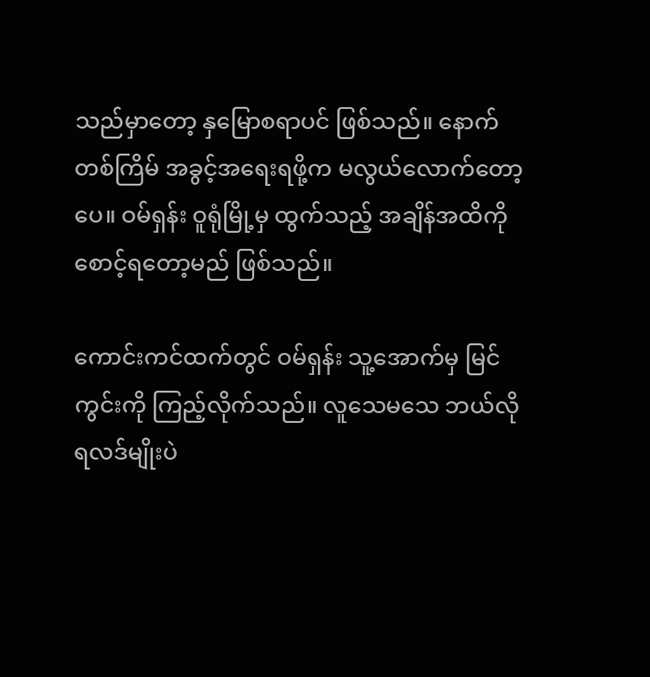သည်မှာတော့ နှမြောစရာပင် ဖြစ်သည်။ နောက်တစ်ကြိမ် အခွင့်အရေးရဖို့က မလွယ်လောက်တော့ပေ။ ဝမ်ရှန်း ဝူရုံမြို့မှ ထွက်သည့် အချိန်အထိကို စောင့်ရတော့မည် ဖြစ်သည်။

ကောင်းကင်ထက်တွင် ဝမ်ရှန်း သူ့အောက်မှ မြင်ကွင်းကို ကြည့်လိုက်သည်။ လူသေမသေ ဘယ်လိုရလဒ်မျိုးပဲ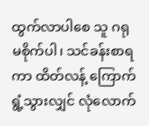ထွက်လာပါစေ သူ ဂရုမစိုက်ပါ၊ သင်ခန်းစာရကာ ထိတ်လန့် ကြောက်ရွံ့သွားလျှင် လုံလောက်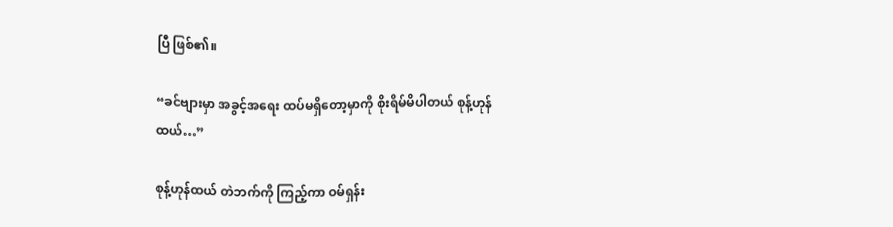ပြီ ဖြစ်၏။

“ခင်ဗျားမှာ အခွင့်အရေး ထပ်မရှိတော့မှာကို စိုးရိမ်မိပါတယ် စုန့်ဟုန်ထယ်…”

စုန့်ဟုန်ထယ် တဲဘက်ကို ကြည့်ကာ ဝမ်ရှန်း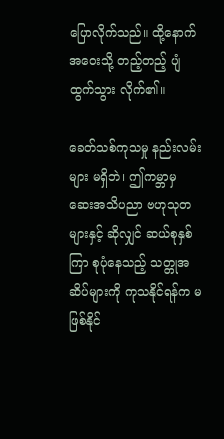ပြောလိုက်သည်။ ထို့နောက် အဝေးသို့ တည့်တည့် ပျံထွက်သွား လိုက်၏။

ခေတ်သစ်ကုသမှု နည်းလမ်းများ မရှိဘဲ၊ ဤကမ္ဘာမှ ဆေးအသိပညာ ဗဟုသုတများနှင့် ဆိုလျှင် ဆယ်စုနှစ်ကြာ စုပုံနေသည့် သတ္တုအဆိပ်များကို ကုသနိုင်ရန်က မဖြစ်နိုင်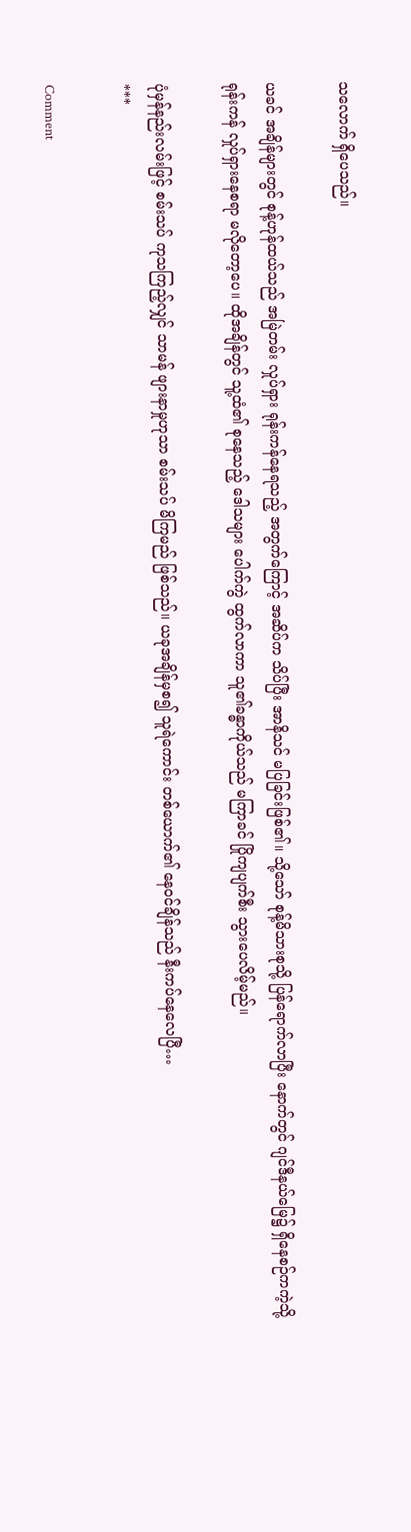သလောက် ရှိပေသည်။

ယခင် အချိန်များတွင် စုန့်ဟုန်ထယ်သည် အမြဲတမ်း လှုပ်ရှား ရုန်းကန်နေရသည့် အတွက်ကြောင့် အဆိပ်က သိပ်ပြီး အာနိသင် မပြခြင်းဖြစ်၏။ သို့သော် စုန့်မိသားစုသို့ ပြန်ရောက်လာပြီး နောက်တွင် ဂျင်ဒီနယ်မြေ၌ ရှိနေစဉ်ကကဲ့သို့ ရုန်းကန် လှုပ်ရှားနေစရာ မလိုတော့ပေ။ ထိုအချိန်တွင် သူ့ထံ၏ စုနေသည့် ဒေါသများ ပေါက်ကွဲ ထွက်လာကာ သူ၏ခန္ဓာကိုယ်သည် မကြာခင် ပြိုကျပျက်စီး သွားပေလိမ့်မည်။

ပုံမှန်နည်းလမ်းဖြင့် စမ်းသပ် ကုသကြည့်လျှင် သာမန် ဖျားနာမှုဟုသာ စမ်းသပ် မိကြမည် ဖြစ်သည်။ ယခုအချိန်မှစ၍ သူရဲကောင်း တစ်ယောက်၏ နေဝင်ချိန်သည် နီးကပ်နေလေပြီ…
***

Comment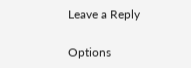Leave a Reply

Options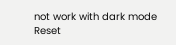not work with dark mode
Reset